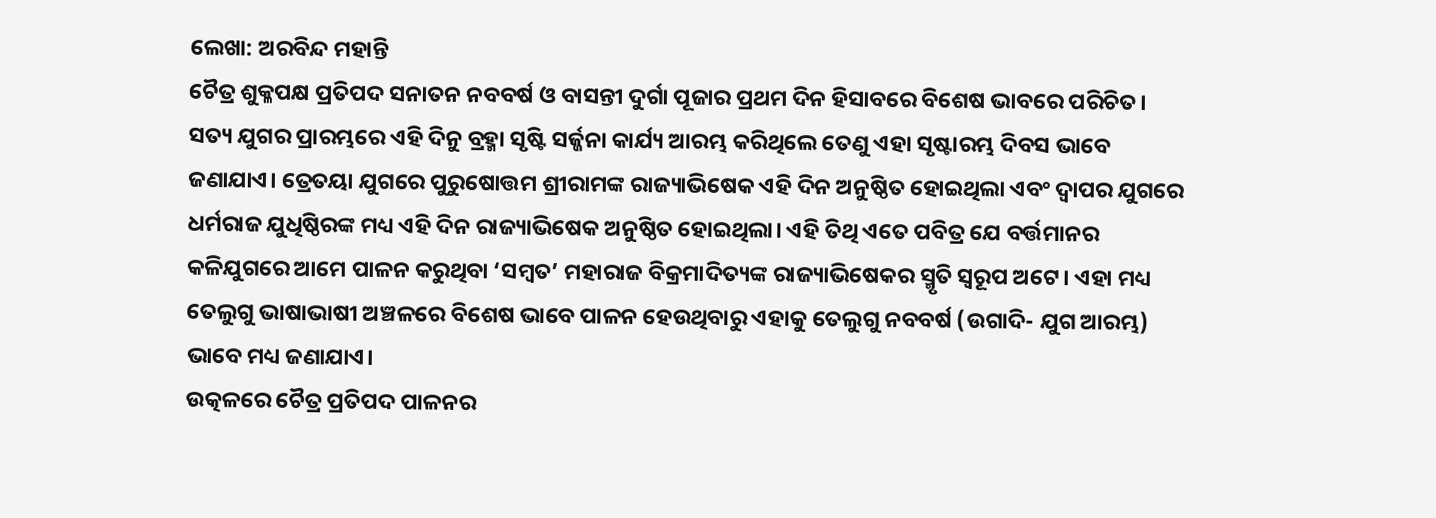ଲେଖା: ଅରବିନ୍ଦ ମହାନ୍ତି
ଚୈତ୍ର ଶୁକ୍ଳପକ୍ଷ ପ୍ରତିପଦ ସନାତନ ନବବର୍ଷ ଓ ବାସନ୍ତୀ ଦୁର୍ଗା ପୂଜାର ପ୍ରଥମ ଦିନ ହିସାବରେ ବିଶେଷ ଭାବରେ ପରିଚିତ। ସତ୍ୟ ଯୁଗର ପ୍ରାରମ୍ଭରେ ଏହି ଦିନୁ ବ୍ରହ୍ମା ସୃଷ୍ଟି ସର୍ଜ୍ଜନା କାର୍ଯ୍ୟ ଆରମ୍ଭ କରିଥିଲେ ତେଣୁ ଏହା ସୃଷ୍ଟାରମ୍ଭ ଦିବସ ଭାବେ ଜଣାଯାଏ। ତ୍ରେତୟା ଯୁଗରେ ପୁରୁଷୋତ୍ତମ ଶ୍ରୀରାମଙ୍କ ରାଜ୍ୟାଭିଷେକ ଏହି ଦିନ ଅନୁଷ୍ଠିତ ହୋଇଥିଲା ଏବଂ ଦ୍ଵାପର ଯୁଗରେ ଧର୍ମରାଜ ଯୁଧିଷ୍ଠିରଙ୍କ ମଧ୍ୟ ଏହି ଦିନ ରାଜ୍ୟାଭିଷେକ ଅନୁଷ୍ଠିତ ହୋଇଥିଲା। ଏହି ତିଥି ଏତେ ପବିତ୍ର ଯେ ବର୍ତ୍ତମାନର କଳିଯୁଗରେ ଆମେ ପାଳନ କରୁଥିବା ‘ସମ୍ବତ’ ମହାରାଜ ବିକ୍ରମାଦିତ୍ୟଙ୍କ ରାଜ୍ୟାଭିଷେକର ସ୍ମୃତି ସ୍ୱରୂପ ଅଟେ। ଏହା ମଧ୍ୟ ତେଲୁଗୁ ଭାଷାଭାଷୀ ଅଞ୍ଚଳରେ ବିଶେଷ ଭାବେ ପାଳନ ହେଉଥିବାରୁ ଏହାକୁ ତେଲୁଗୁ ନବବର୍ଷ (ଉଗାଦି- ଯୁଗ ଆରମ୍ଭ) ଭାବେ ମଧ୍ୟ ଜଣାଯାଏ।
ଉତ୍କଳରେ ଚୈତ୍ର ପ୍ରତିପଦ ପାଳନର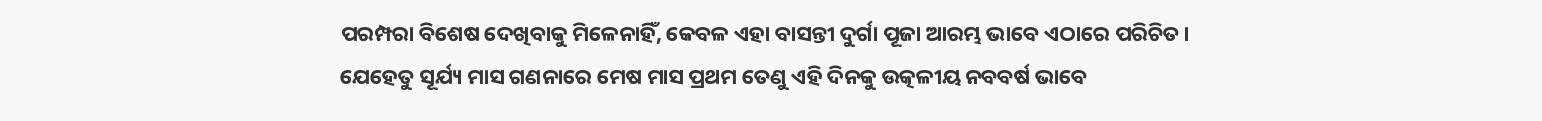ପରମ୍ପରା ବିଶେଷ ଦେଖିବାକୁ ମିଳେନାହିଁ, କେବଳ ଏହା ବାସନ୍ତୀ ଦୁର୍ଗା ପୂଜା ଆରମ୍ଭ ଭାବେ ଏଠାରେ ପରିଚିତ। ଯେହେତୁ ସୂର୍ଯ୍ୟ ମାସ ଗଣନାରେ ମେଷ ମାସ ପ୍ରଥମ ତେଣୁ ଏହି ଦିନକୁ ଉତ୍କଳୀୟ ନବବର୍ଷ ଭାବେ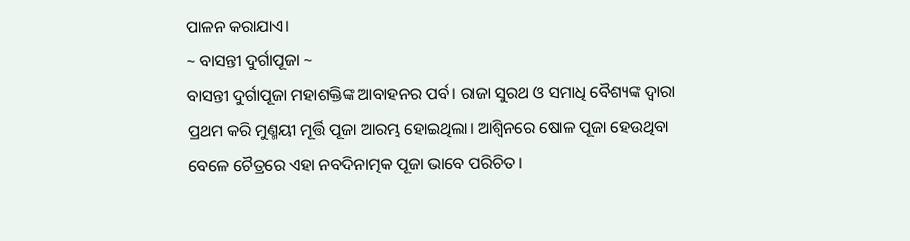ପାଳନ କରାଯାଏ।
~ ବାସନ୍ତୀ ଦୁର୍ଗାପୂଜା ~
ବାସନ୍ତୀ ଦୁର୍ଗାପୂଜା ମହାଶକ୍ତିଙ୍କ ଆବାହନର ପର୍ବ। ରାଜା ସୁରଥ ଓ ସମାଧି ବୈଶ୍ୟଙ୍କ ଦ୍ୱାରା ପ୍ରଥମ କରି ମୁଣ୍ମୟୀ ମୂର୍ତ୍ତି ପୂଜା ଆରମ୍ଭ ହୋଇଥିଲା। ଆଶ୍ୱିନରେ ଷୋଳ ପୂଜା ହେଉଥିବା ବେଳେ ଚୈତ୍ରରେ ଏହା ନବଦିନାତ୍ମକ ପୂଜା ଭାବେ ପରିଚିତ।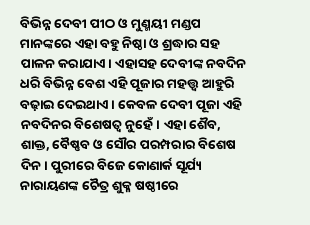ବିଭିନ୍ନ ଦେବୀ ପୀଠ ଓ ମୁଣ୍ମୟୀ ମଣ୍ଡପ ମାନଙ୍କରେ ଏହା ବହୁ ନିଷ୍ଠା ଓ ଶ୍ରଦ୍ଧାର ସହ ପାଳନ କରାଯାଏ। ଏହାସହ ଦେବୀଙ୍କ ନବଦିନ ଧରି ବିଭିନ୍ନ ବେଶ ଏହି ପୂଜାର ମହତ୍ତ୍ୱ ଆହୁରି ବଢ଼ାଇ ଦେଇଥାଏ। କେବଳ ଦେବୀ ପୂଜା ଏହି ନବଦିନର ବିଶେଷତ୍ୱ ନୁହେଁ। ଏହା ଶୈବ, ଶାକ୍ତ, ବୈଷ୍ଣବ ଓ ସୌର ପରମ୍ପରାର ବିଶେଷ ଦିନ। ପୁରୀରେ ବିଜେ କୋଣାର୍କ ସୂର୍ଯ୍ୟ ନାରାୟଣଙ୍କ ଚୈତ୍ର ଶୁକ୍ଳ ଷଷ୍ଠୀରେ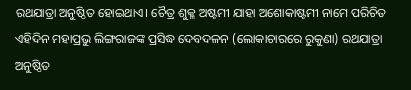ରଥଯାତ୍ରା ଅନୁଷ୍ଠିତ ହୋଇଥାଏ। ଚୈତ୍ର ଶୁକ୍ଳ ଅଷ୍ଟମୀ ଯାହା ଅଶୋକାଷ୍ଟମୀ ନାମେ ପରିଚିତ ଏହିଦିନ ମହାପ୍ରଭୁ ଲିଙ୍ଗରାଜଙ୍କ ପ୍ରସିଦ୍ଧ ଦେବଦଳନ (ଲୋକାଚାରରେ ରୁକୁଣା) ରଥଯାତ୍ରା ଅନୁଷ୍ଠିତ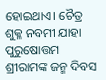ହୋଇଥାଏ। ଚୈତ୍ର ଶୁକ୍ଳ ନବମୀ ଯାହା ପୁରୁଷୋତ୍ତମ ଶ୍ରୀରାମଙ୍କ ଜନ୍ମ ଦିବସ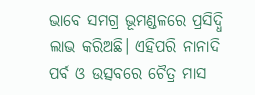ଭାବେ ସମଗ୍ର ଭୂମଣ୍ଡଳରେ ପ୍ରସିଦ୍ଧି ଲାଭ କରିଅଛି। ଏହିପରି ନାନାଦି ପର୍ବ ଓ ଉତ୍ସବରେ ଚୈତ୍ର ମାସ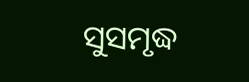ସୁସମୃଦ୍ଧ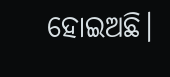ହୋଇଅଛି।